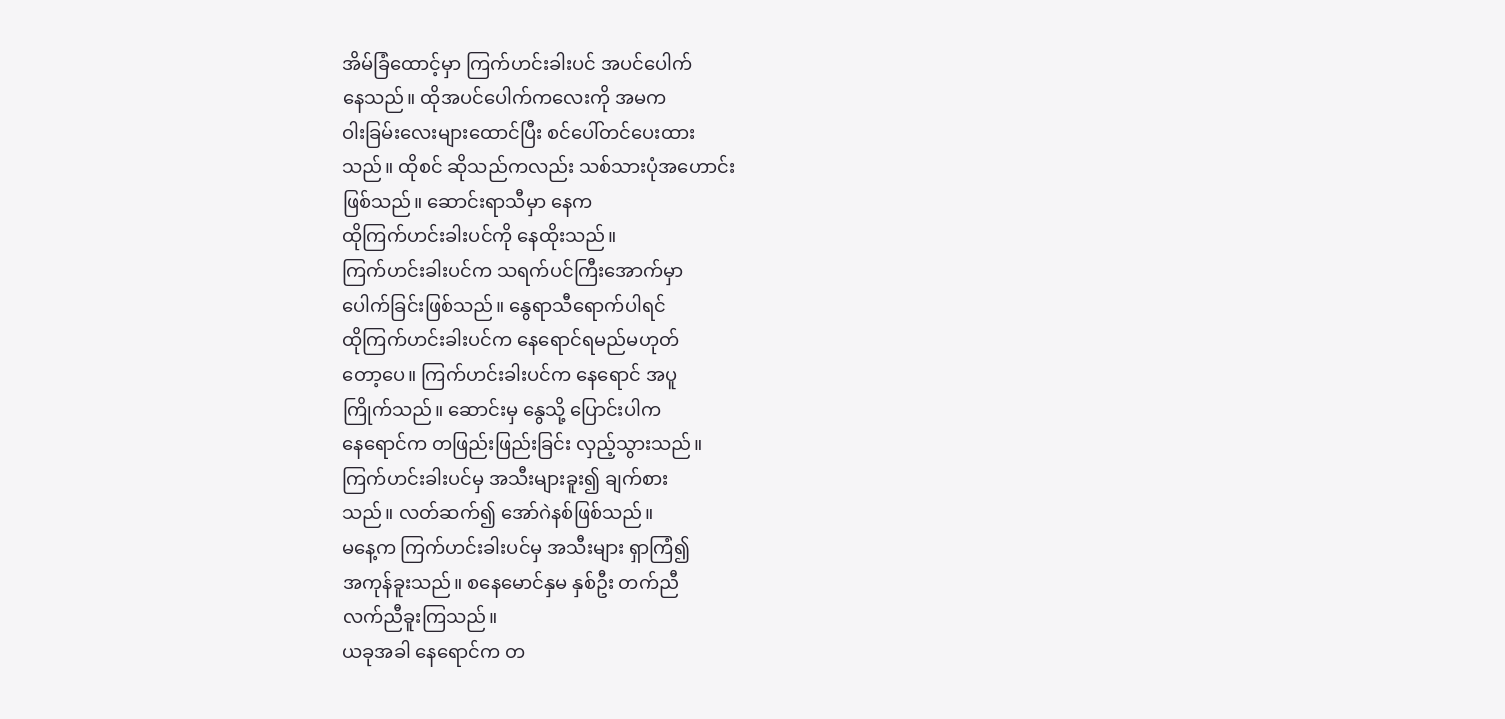အိမ်ခြံထောင့်မှာ ကြက်ဟင်းခါးပင် အပင်ပေါက်
နေသည်။ ထိုအပင်ပေါက်ကလေးကို အမက
ဝါးခြမ်းလေးများထောင်ပြီး စင်ပေါ်တင်ပေးထား
သည်။ ထိုစင် ဆိုသည်ကလည်း သစ်သားပုံအဟောင်း
ဖြစ်သည်။ ဆောင်းရာသီမှာ နေက
ထိုကြက်ဟင်းခါးပင်ကို နေထိုးသည်။
ကြက်ဟင်းခါးပင်က သရက်ပင်ကြီးအောက်မှာ
ပေါက်ခြင်းဖြစ်သည်။ နွေရာသီရောက်ပါရင်
ထိုကြက်ဟင်းခါးပင်က နေရောင်ရမည်မဟုတ်
တော့ပေ။ ကြက်ဟင်းခါးပင်က နေရောင် အပူ
ကြိုက်သည်။ ဆောင်းမှ နွေသို့ ပြောင်းပါက
နေရောင်က တဖြည်းဖြည်းခြင်း လှည့်သွားသည်။
ကြက်ဟင်းခါးပင်မှ အသီးများခူး၍ ချက်စား
သည်။ လတ်ဆက်၍ အော်ဂဲနစ်ဖြစ်သည်။
မနေ့က ကြက်ဟင်းခါးပင်မှ အသီးများ ရှာကြံ၍
အကုန်ခူးသည်။ စနေမောင်နှမ နှစ်ဦး တက်ညီ
လက်ညီခူးကြသည်။
ယခုအခါ နေရောင်က တ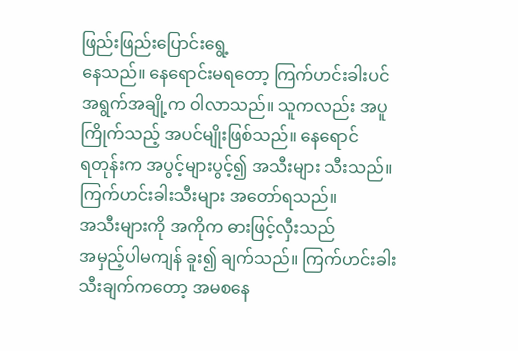ဖြည်းဖြည်းပြောင်းရွေ့
နေသည်။ နေရောင်းမရတော့ ကြက်ဟင်းခါးပင်
အရွက်အချို့က ဝါလာသည်။ သူကလည်း အပူ
ကြိုက်သည့် အပင်မျိုးဖြစ်သည်။ နေရောင်
ရတုန်းက အပွင့်များပွင့်၍ အသီးများ သီးသည်။
ကြက်ဟင်းခါးသီးများ အတော်ရသည်။
အသီးများကို အကိုက ဓားဖြင့်လှီးသည်
အမှည့်ပါမကျန် ခူး၍ ချက်သည်။ ကြက်ဟင်းခါး
သီးချက်ကတော့ အမစနေ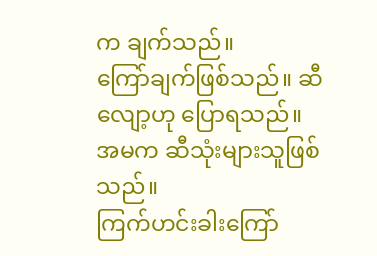က ချက်သည်။
ကြော်ချက်ဖြစ်သည်။ ဆီလျော့ဟု ပြောရသည်။
အမက ဆီသုံးများသူဖြစ်သည်။
ကြက်ဟင်းခါးကြော်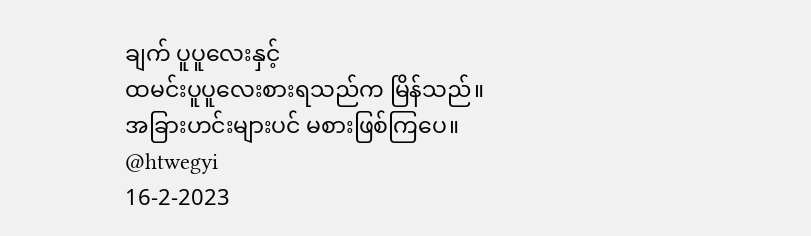ချက် ပူပူလေးနှင့်
ထမင်းပူပူလေးစားရသည်က မြိန်သည်။
အခြားဟင်းများပင် မစားဖြစ်ကြပေ။
@htwegyi
16-2-2023